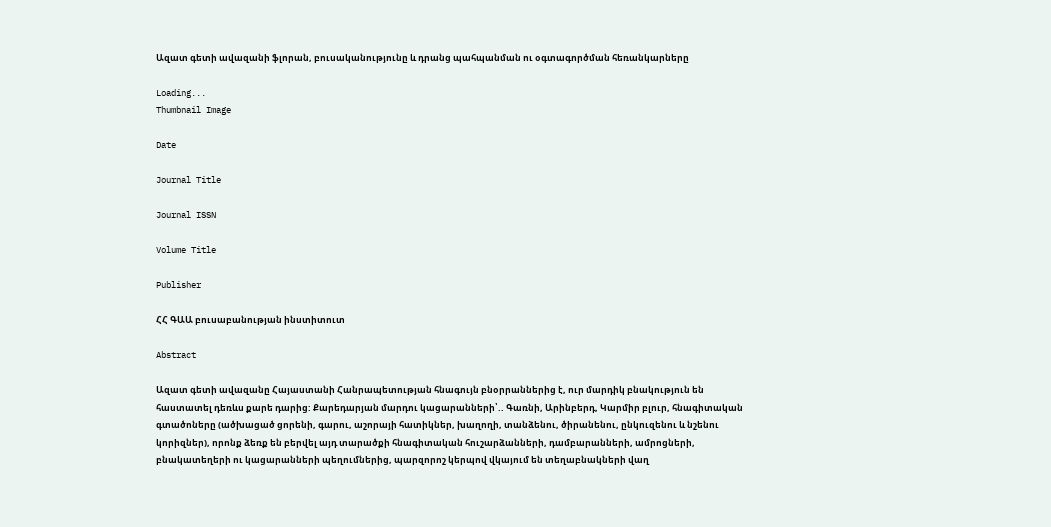Ազատ գետի ավազանի ֆլորան, բուսականությունը և դրանց պահպանման ու օգտագործման հեռանկարները

Loading...
Thumbnail Image

Date

Journal Title

Journal ISSN

Volume Title

Publisher

ՀՀ ԳԱԱ բուսաբանության ինստիտուտ

Abstract

Ազատ գետի ավազանը Հայաստանի Հանրապետության հնագույն բնօրրաններից է, ուր մարդիկ բնակություն են հաստատել դեռևս քարե դարից: Քարեդարյան մարդու կացարանների՝.. Գառնի, Արինբերդ, Կարմիր բլուր, հնագիտական գտածոները (ածխացած ցորենի, գարու, աշորայի հատիկներ, խաղողի, տանձենու, ծիրանենու, ընկուզենու և նշենու կորիզներ), որոնք ձեռք են բերվել այդ տարածքի հնագիտական հուշարձանների, դամբարանների, ամրոցների, բնակատեղերի ու կացարանների պեղումներից, պարզորոշ կերպով վկայում են տեղաբնակների վաղ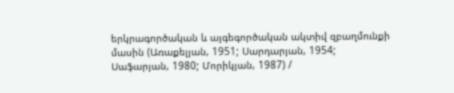երկրագործական և այգեգործական ակտիվ զբաղմունքի մասին (Առաքելյան, 1951; Սարդարյան, 1954; Սաֆարյան, 1980; Մորիկյան, 1987) /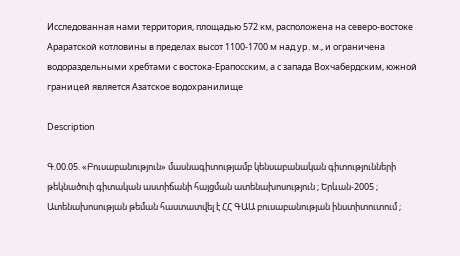Исследованная нами территория, площадью 572 км, расположена на северо-востоке Араратской котловины в пределах высот 1100-1700 м над уp. м., и ограничена водораздельными хребтами с востока-Ерапосским, a с запада Вохчабердским, южной границей является Азатское водохранилище

Description

Գ.00.05. «Բուսաբանություն» մասնագիտությամբ կենսաբանական գիտությունների թեկնածուի գիտական աստիճանի հայցման ատենախոսություն ; Երևան-2005 ; Ատենախոսության թեման հաստատվել է ՀՀ ԳԱԱ բուսաբանության ինստիտուտում ;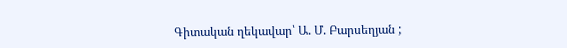Գիտական ղեկավար՝ Ա. Մ. Բարսեղյան ;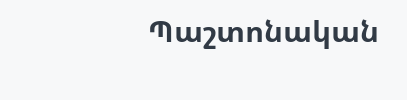Պաշտոնական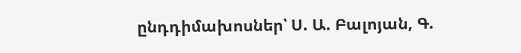ընդդիմախոսներ՝ Ս. Ա. Բալոյան, Գ.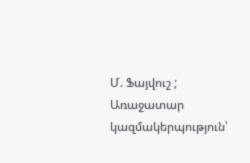Մ. Ֆայվուշ ; Առաջատար կազմակերպություն՝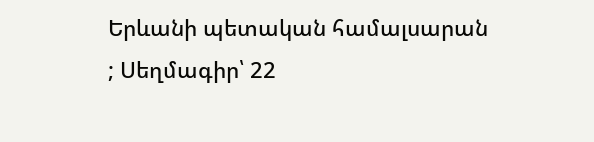Երևանի պետական համալսարան ; Սեղմագիր՝ 22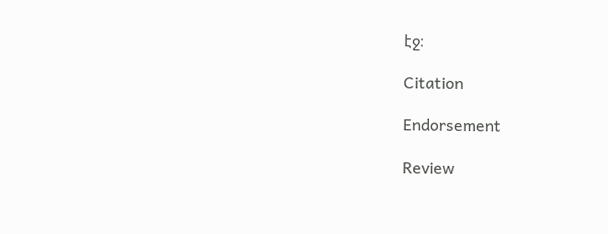էջ։

Citation

Endorsement

Review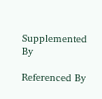Supplemented By

Referenced By